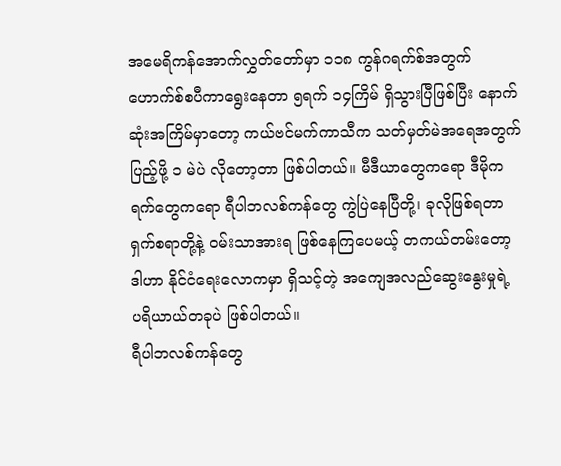အမေရိကန်အောက်လွှတ်တော်မှာ ၁၁၈ ကွန်ဂရက်စ်အတွက် ဟောက်စ်စပီကာရွေးနေတာ ၅ရက် ၁၄ကြိမ် ရှိသွားပြီဖြစ်ပြီး နောက်ဆုံးအကြိမ်မှာတော့ ကယ်ဗင်မက်ကာသီက သတ်မှတ်မဲအရေအတွက် ပြည့်ဖို့ ၁ မဲပဲ လိုတော့တာ ဖြစ်ပါတယ်။ မီဒီယာတွေကရော ဒီမိုကရက်တွေကရော ရီပါဘလစ်ကန်တွေ ကွဲပြဲနေပြီတို့၊ ခုလိုဖြစ်ရတာ ရှက်စရာတို့နဲ့ ဝမ်းသာအားရ ဖြစ်နေကြပေမယ့် တကယ်တမ်းတော့ ဒါဟာ နိုင်ငံရေးလောကမှာ ရှိသင့်တဲ့ အကျေအလည်ဆွေးနွေးမှုရဲ့ ပရိယာယ်တခုပဲ ဖြစ်ပါတယ်။
ရီပါဘလစ်ကန်တွေ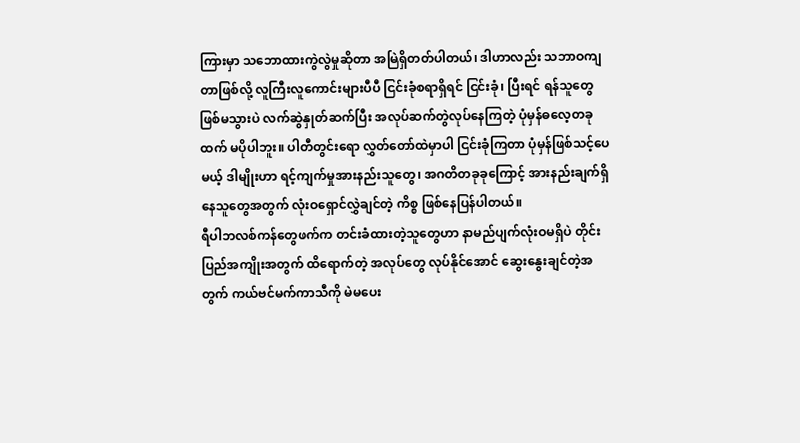ကြားမှာ သဘောထားကွဲလွဲမှုဆိုတာ အမြဲရှိတတ်ပါတယ်၊ ဒါဟာလည်း သဘာဝကျတာဖြစ်လို့ လူကြီးလူကောင်းများပီပီ ငြင်းခုံစရာရှိရင် ငြင်းခုံ၊ ပြီးရင် ရန်သူတွေ ဖြစ်မသွားပဲ လက်ဆွဲနှုတ်ဆက်ပြီး အလုပ်ဆက်တွဲလုပ်နေကြတဲ့ ပုံမှန်ဓလေ့တခုထက် မပိုပါဘူး။ ပါတီတွင်းရော လွှတ်တော်ထဲမှာပါ ငြင်းခုံကြတာ ပုံမှန်ဖြစ်သင့်ပေမယ့် ဒါမျိုးဟာ ရင့်ကျက်မှုအားနည်းသူတွေ၊ အဂတိတခုခုကြောင့် အားနည်းချက်ရှိနေသူတွေအတွက် လုံးဝရှောင်လွှဲချင်တဲ့ ကိစ္စ ဖြစ်နေပြန်ပါတယ်။
ရီပါဘလစ်ကန်တွေဖက်က တင်းခံထားတဲ့သူတွေဟာ နာမည်ပျက်လုံးဝမရှိပဲ တိုင်းပြည်အကျိုးအတွက် ထိရောက်တဲ့ အလုပ်တွေ လုပ်နိုင်အောင် ဆွေးနွေးချင်တဲ့အတွက် ကယ်ဗင်မက်ကာသီကို မဲမပေး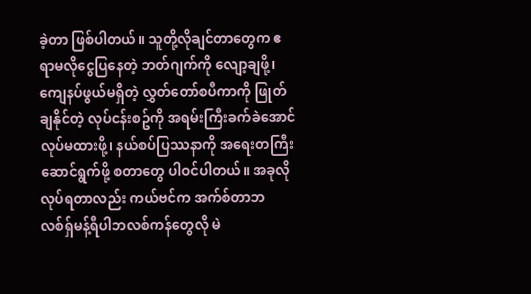ခဲ့တာ ဖြစ်ပါတယ်။ သူတို့လိုချင်တာတွေက ဧရာမလိုငွေပြနေတဲ့ ဘတ်ဂျက်ကို လျော့ချဖို့၊ ကျေနပ်ဖွယ်မရှိတဲ့ လွှတ်တော်စပီကာကို ဖြုတ်ချနိုင်တဲ့ လုပ်ငန်းစဥ်ကို အရမ်းကြီးခက်ခဲအောင် လုပ်မထားဖို့၊ နယ်စပ်ပြဿနာကို အရေးတကြီး ဆောင်ရွက်ဖို့ စတာတွေ ပါဝင်ပါတယ်။ အခုလို လုပ်ရတာလည်း ကယ်ဗင်က အက်စ်တာဘလစ်ရှ်မန့်ရီပါဘလစ်ကန်တွေလို မဲ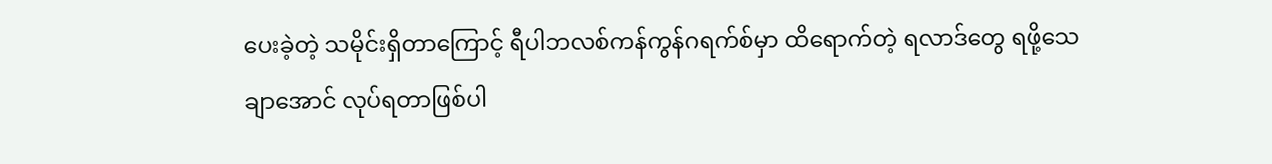ပေးခဲ့တဲ့ သမိုင်းရှိတာကြောင့် ရီပါဘလစ်ကန်ကွန်ဂရက်စ်မှာ ထိရောက်တဲ့ ရလာဒ်တွေ ရဖို့သေချာအောင် လုပ်ရတာဖြစ်ပါ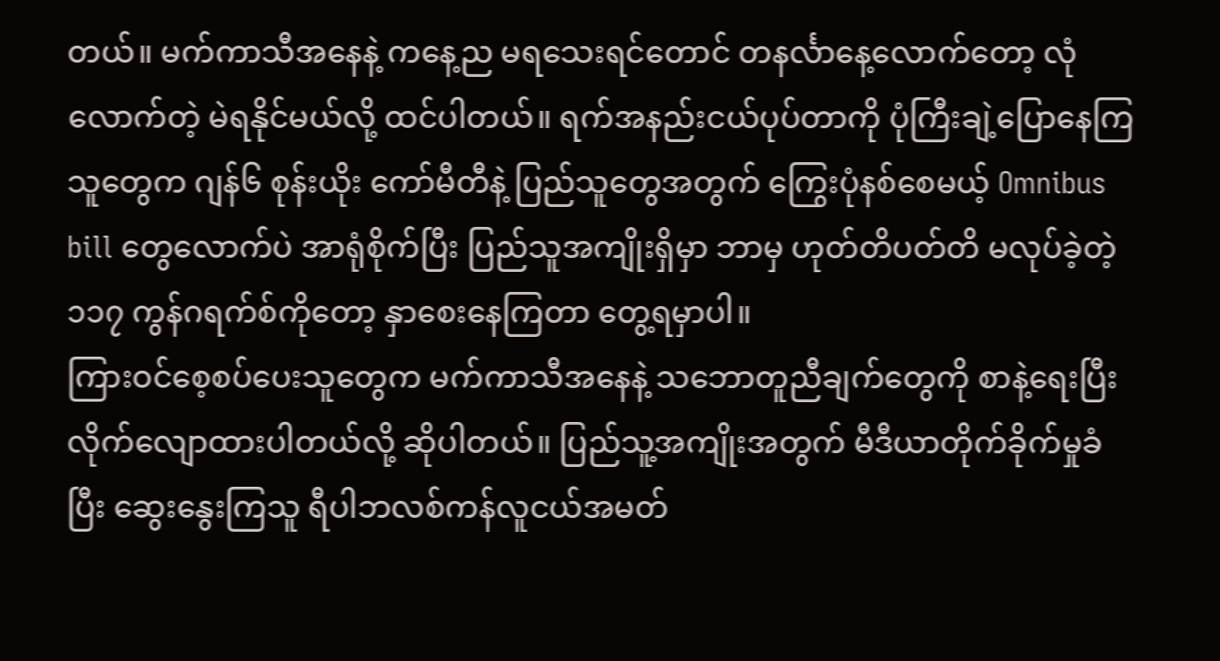တယ်။ မက်ကာသီအနေနဲ့ ကနေ့ည မရသေးရင်တောင် တနင်္လာနေ့လောက်တော့ လုံလောက်တဲ့ မဲရနိုင်မယ်လို့ ထင်ပါတယ်။ ရက်အနည်းငယ်ပုပ်တာကို ပုံကြီးချဲ့ပြောနေကြသူတွေက ဂျန်၆ စုန်းယိုး ကော်မီတီနဲ့ ပြည်သူတွေအတွက် ကြွေးပုံနစ်စေမယ့် Omnibus bill တွေလောက်ပဲ အာရုံစိုက်ပြီး ပြည်သူအကျိုးရှိမှာ ဘာမှ ဟုတ်တိပတ်တိ မလုပ်ခဲ့တဲ့ ၁၁၇ ကွန်ဂရက်စ်ကိုတော့ နှာစေးနေကြတာ တွေ့ရမှာပါ။
ကြားဝင်စေ့စပ်ပေးသူတွေက မက်ကာသီအနေနဲ့ သဘောတူညီချက်တွေကို စာနဲ့ရေးပြီး လိုက်လျောထားပါတယ်လို့ ဆိုပါတယ်။ ပြည်သူ့အကျိုးအတွက် မီဒီယာတိုက်ခိုက်မှုခံပြီး ဆွေးနွေးကြသူ ရီပါဘလစ်ကန်လူငယ်အမတ်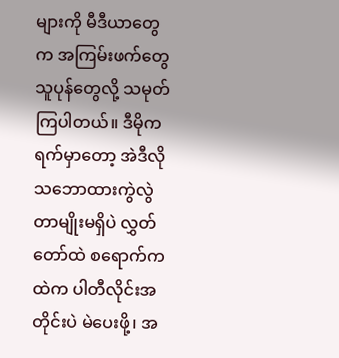များကို မီဒီယာတွေက အကြမ်းဖက်တွေ သူပုန်တွေလို့ သမုတ်ကြပါတယ်။ ဒီမိုကရက်မှာတော့ အဲဒီလို သဘောထားကွဲလွဲတာမျိုးမရှိပဲ လွှတ်တော်ထဲ စရောက်ကထဲက ပါတီလိုင်းအတိုင်းပဲ မဲပေးဖို့၊ အ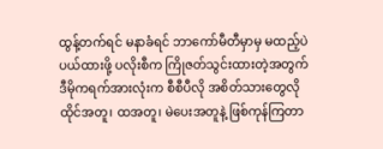ထွန့်တက်ရင် မနာခံရင် ဘာကော်မီတီမှာမှ မထည့်ပဲ ပယ်ထားဖို့ ပလိုးစီက ကြိုဇတ်သွင်းထားတဲ့အတွက် ဒီမိုကရက်အားလုံးက စီစီပီလို အစိတ်သားတွေလို ထိုင်အတူ၊ ထအတူ၊ မဲပေးအတူနဲ့ ဖြစ်ကုန်ကြတာ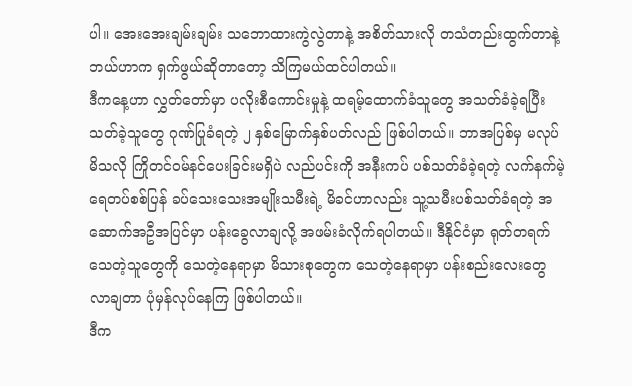ပါ။ အေးအေးချမ်းချမ်း သဘောထားကွဲလွဲတာနဲ့ အစိတ်သားလို တသံတည်းထွက်တာနဲ့ ဘယ်ဟာက ရှက်ဖွယ်ဆိုတာတော့ သိကြမယ်ထင်ပါတယ်။
ဒီကနေ့ဟာ လွှတ်တော်မှာ ပလိုးစီကောင်းမှုနဲ့ ထရမ့်ထောက်ခံသူတွေ အသတ်ခံခဲ့ရပြီး သတ်ခဲ့သူတွေ ဂုဏ်ပြုခံရတဲ့ ၂ နှစ်မြောက်နှစ်ပတ်လည် ဖြစ်ပါတယ်။ ဘာအပြစ်မှ မလုပ်မိသလို ကြိုတင်ဝမ်နင်ပေးခြင်းမရှိပဲ လည်ပင်းကို အနီးကပ် ပစ်သတ်ခံခဲ့ရတဲ့ လက်နက်မဲ့ ရေတပ်စစ်ပြန် ခပ်သေးသေးအမျိုးသမီးရဲ့ မိခင်ဟာလည်း သူ့သမီးပစ်သတ်ခံရတဲ့ အဆောက်အဦအပြင်မှာ ပန်းခွေလာချလို့ အဖမ်းခံလိုက်ရပါတယ်။ ဒီနိုင်ငံမှာ ရုတ်တရက်သေတဲ့သူတွေကို သေတဲ့နေရာမှာ မိသားစုတွေက သေတဲ့နေရာမှာ ပန်းစည်းလေးတွေ လာချတာ ပုံမှန်လုပ်နေကြ ဖြစ်ပါတယ်။
ဒီက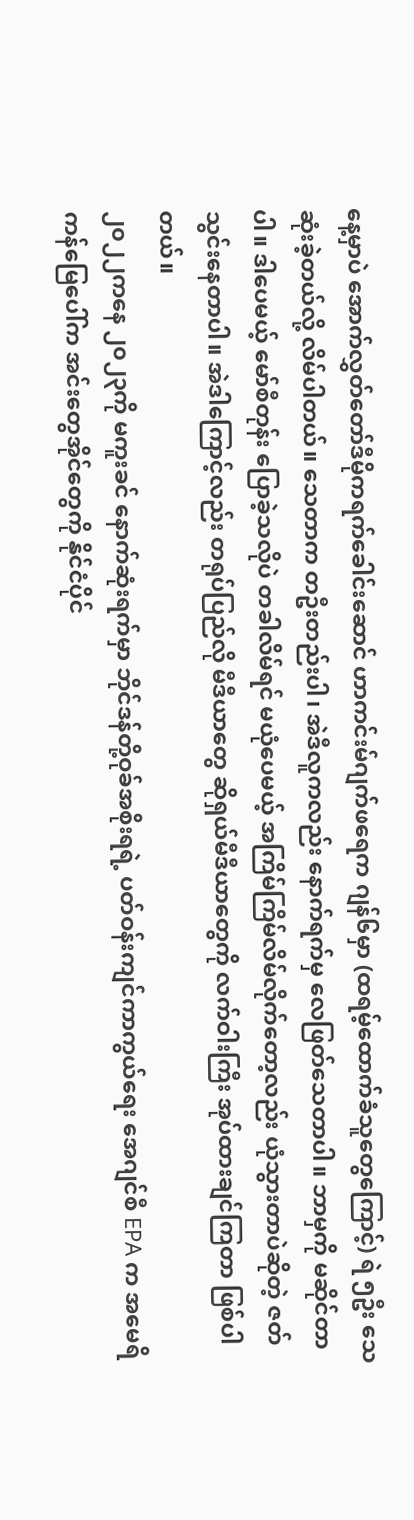နေ့မှာပဲ အောက်လွှတ်တော်ဒီမိုကရက်ခေါင်းဆောင် ဟာကင်းမ်ဂျက်ဖရေက ဂျန်၆မှာ (ထရမ့်ထောက်ခံသူတွေကြောင့်) ရဲ ၅ဦး သေဆုံးခဲ့တယ်လို့ လိမ်ပါတယ်။ သေတာက တဦးတည်းပါ၊ အဲဒီလူကလည်း နောက်ရက်မှ လေဖြတ်သေတာပါ။ ဘာမှကို မဆိုင်တာပါ။ ဒါပေမယ့် မော်စီတုန်း ပြောခဲ့သလိုပဲ တခါလိမ်ရင် မယုံပေမယ့် အကြိမ်ကြိမ်လိမ်လိုက်တော့လည်း ယုံသွားတာပဲဆိုတဲ့ ဇတ် သွင်းနေတာပါ။ အဲဒါကြောင့်လည်း တရုပ်ပြည်လို မီဒီယာတွေ ဆိုရှယ်မီဒီယာတွေကို လက်ဝါးကြီး အုပ်ထားချင်ကြတာ ဖြစ်ပါတယ်။
၂၀၂၂ကနေ ၂၀၂၃ကို မကူးခင် နောက်ဆုံးရက်မှာ ဘိုင်ဒန်တို့ဝုခ်အစိုးရရဲ့ ပတ်ဝန်းကျင်ကာကွယ်ရေး အေဂျင်စီ EPA က အမေရိကန်မြေပေါ်က အင်းတွေအိုင်တွေကို နိုင်ငံပိုင်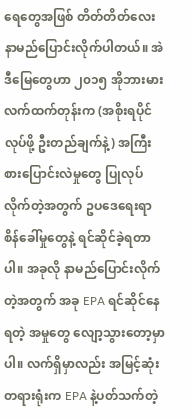ရေတွေအဖြစ် တိတ်တိတ်လေး နာမည်ပြောင်းလိုက်ပါတယ်။ အဲဒီမြေတွေဟာ ၂၀၁၅ အိုဘားမားလက်ထက်တုန်းက (အစိုးရပိုင်လုပ်ဖို့ ဦးတည်ချက်နဲ့) အကြီးစားပြောင်းလဲမှုတွေ ပြုလုပ်လိုက်တဲ့အတွက် ဥပဒေရေးရာ စိန်ခေါ်မှုတွေနဲ့ ရင်ဆိုင်ခဲ့ရတာပါ။ အခုလို နာမည်ပြောင်းလိုက်တဲ့အတွက် အခု EPA ရင်ဆိုင်နေရတဲ့ အမှုတွေ လျော့သွားတော့မှာပါ။ လက်ရှိမှာလည်း အမြင့်ဆုံးတရားရုံးက EPA နဲ့ပတ်သက်တဲ့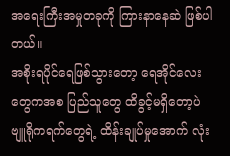အရေးကြီးအမှုတခုကို ကြားနာနေဆဲ ဖြစ်ပါတယ်။
အစိုးရပိုင်ရေဖြစ်သွားတော့ ရေအိုင်လေးတွေကအစ ပြည်သူတွေ ထိခွင့်မရှိတော့ပဲ ဗျူရိုကရက်တွေရဲ့ ထိန်းချုပ်မှုအောက် လုံး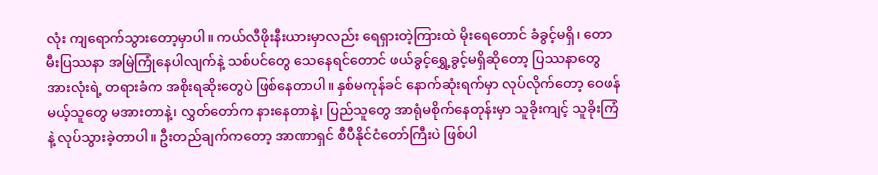လုံး ကျရောက်သွားတော့မှာပါ။ ကယ်လီဖိုးနီးယားမှာလည်း ရေရှားတဲ့ကြားထဲ မိုးရေတောင် ခံခွင့်မရှိ၊ တောမီးပြဿနာ အမြဲကြုံနေပါလျက်နဲ့ သစ်ပင်တွေ သေနေရင်တောင် ဖယ်ခွင့်ရွှေ့ခွင့်မရှိဆိုတော့ ပြဿနာတွေအားလုံးရဲ့ တရားခံက အစိုးရဆိုးတွေပဲ ဖြစ်နေတာပါ။ နှစ်မကုန်ခင် နောက်ဆုံးရက်မှာ လုပ်လိုက်တော့ ဝေဖန်မယ့်သူတွေ မအားတာနဲ့၊ လွှတ်တော်က နားနေတာနဲ့၊ ပြည်သူတွေ အာရုံမစိုက်နေတုန်းမှာ သူခိုးကျင့် သူခိုးကြံနဲ့ လုပ်သွားခဲ့တာပါ။ ဦးတည်ချက်ကတော့ အာဏာရှင် စီပီနိုင်ငံတော်ကြီးပဲ ဖြစ်ပါ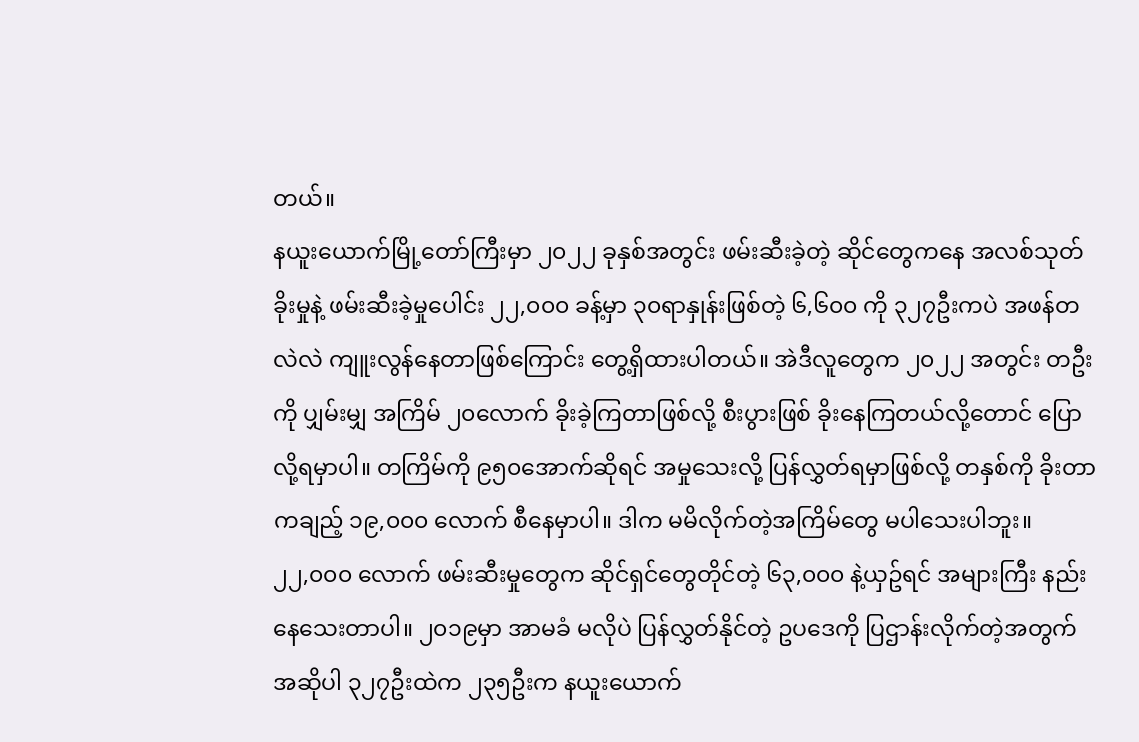တယ်။
နယူးယောက်မြို့တော်ကြီးမှာ ၂၀၂၂ ခုနှစ်အတွင်း ဖမ်းဆီးခဲ့တဲ့ ဆိုင်တွေကနေ အလစ်သုတ်ခိုးမှုနဲ့ ဖမ်းဆီးခဲ့မှုပေါင်း ၂၂,၀၀၀ ခန့်မှာ ၃၀ရာနှုန်းဖြစ်တဲ့ ၆,၆၀၀ ကို ၃၂၇ဦးကပဲ အဖန်တလဲလဲ ကျူးလွန်နေတာဖြစ်ကြောင်း တွေ့ရှိထားပါတယ်။ အဲဒီလူတွေက ၂၀၂၂ အတွင်း တဦးကို ပျှမ်းမျှ အကြိမ် ၂၀လောက် ခိုးခဲ့ကြတာဖြစ်လို့ စီးပွားဖြစ် ခိုးနေကြတယ်လို့တောင် ပြောလို့ရမှာပါ။ တကြိမ်ကို ၉၅၀အောက်ဆိုရင် အမှုသေးလို့ ပြန်လွှတ်ရမှာဖြစ်လို့ တနှစ်ကို ခိုးတာကချည့် ၁၉,၀၀၀ လောက် စီနေမှာပါ။ ဒါက မမိလိုက်တဲ့အကြိမ်တွေ မပါသေးပါဘူး။
၂၂,၀၀၀ လောက် ဖမ်းဆီးမှုတွေက ဆိုင်ရှင်တွေတိုင်တဲ့ ၆၃,၀၀၀ နဲ့ယှဥ်ရင် အများကြီး နည်းနေသေးတာပါ။ ၂၀၁၉မှာ အာမခံ မလိုပဲ ပြန်လွှတ်နိုင်တဲ့ ဥပဒေကို ပြဌာန်းလိုက်တဲ့အတွက် အဆိုပါ ၃၂၇ဦးထဲက ၂၃၅ဦးက နယူးယောက်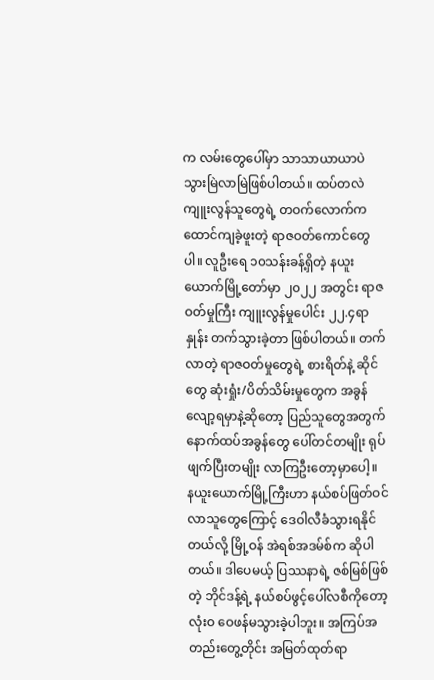က လမ်းတွေပေါ်မှာ သာသာယာယာပဲ သွားမြဲလာမြဲဖြစ်ပါတယ်။ ထပ်တလဲကျူးလွန်သူတွေရဲ့ တဝက်လောက်က ထောင်ကျခဲ့ဖူးတဲ့ ရာဇဝတ်ကောင်တွေပါ။ လူဦးရေ ၁၀သန်းခန့်ရှိတဲ့ နယူးယောက်မြို့တော်မှာ ၂၀၂၂ အတွင်း ရာဇဝတ်မှုကြီး ကျူးလွန်မှုပေါင်း ၂၂.၄ရာနှုန်း တက်သွားခဲ့တာ ဖြစ်ပါတယ်။ တက်လာတဲ့ ရာဇဝတ်မှုတွေရဲ့ စားရိတ်နဲ့ ဆိုင်တွေ ဆုံးရှုံး/ပိတ်သိမ်းမှုတွေက အခွန်လျော့ရမှာနဲ့ဆိုတော့ ပြည်သူတွေအတွက် နောက်ထပ်အခွန်တွေ ပေါ်တင်တမျိုး ရုပ်ဖျက်ပြီးတမျိုး လာကြဦးတော့မှာပေါ့။
နယူးယောက်မြို့ကြီးဟာ နယ်စပ်ဖြတ်ဝင်လာသူတွေကြောင့် ဒေဝါလီခံသွားရနိုင်တယ်လို့ မြို့ဝန် အဲရစ်အဒမ်စ်က ဆိုပါတယ်။ ဒါပေမယ့် ပြဿနာရဲ့ ဇစ်မြစ်ဖြစ်တဲ့ ဘိုင်ဒန့်ရဲ့ နယ်စပ်ဖွင့်ပေါ်လစီကိုတော့ လုံးဝ ဝေဖန်မသွားခဲ့ပါဘူး။ အကြပ်အတည်းတွေ့တိုင်း အမြတ်ထုတ်ရာ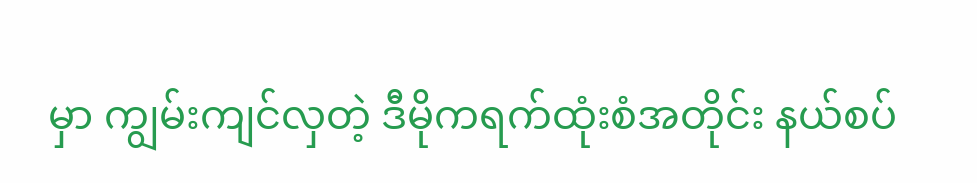မှာ ကျွမ်းကျင်လှတဲ့ ဒီမိုကရက်ထုံးစံအတိုင်း နယ်စပ်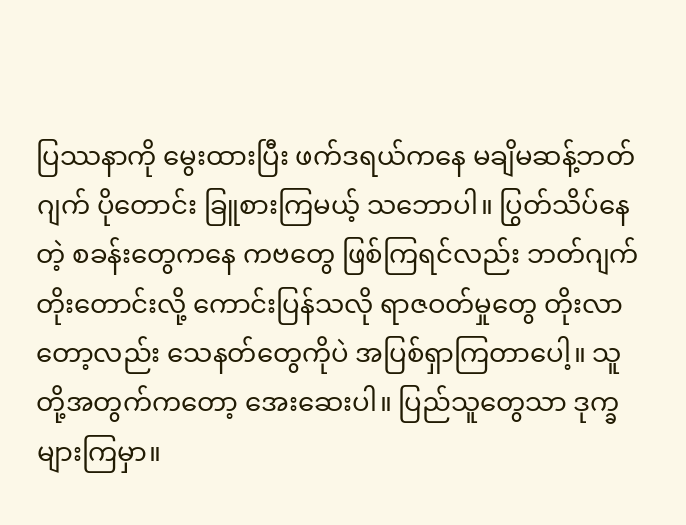ပြဿနာကို မွေးထားပြီး ဖက်ဒရယ်ကနေ မချိမဆန့်ဘတ်ဂျက် ပိုတောင်း ခြူစားကြမယ့် သဘောပါ။ ပြွတ်သိပ်နေတဲ့ စခန်းတွေကနေ ကဗတွေ ဖြစ်ကြရင်လည်း ဘတ်ဂျက်တိုးတောင်းလို့ ကောင်းပြန်သလို ရာဇဝတ်မှုတွေ တိုးလာတော့လည်း သေနတ်တွေကိုပဲ အပြစ်ရှာကြတာပေါ့။ သူတို့အတွက်ကတော့ အေးဆေးပါ။ ပြည်သူတွေသာ ဒုက္ခများကြမှာ။